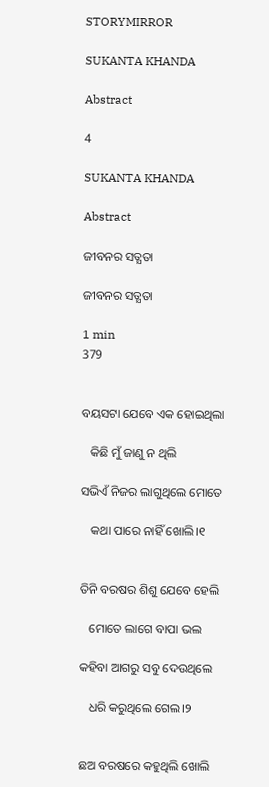STORYMIRROR

SUKANTA KHANDA

Abstract

4

SUKANTA KHANDA

Abstract

ଜୀବନର ସତ୍ଯତା

ଜୀବନର ସତ୍ଯତା

1 min
379


ବୟସଟା ଯେବେ ଏକ ହୋଇଥିଲା

   କିଛି ମୁଁ ଜାଣୁ ନ ଥିଲି

ସଭିଏଁ ନିଜର ଲାଗୁଥିଲେ ମୋତେ

   କଥା ପାରେ ନାହିଁ ଖୋଲି।୧


ତିନି ବରଷର ଶିଶୁ ଯେବେ ହେଲି

   ମୋତେ ଲାଗେ ବାପା ଭଲ

କହିବା ଆଗରୁ ସବୁ ଦେଉଥିଲେ

   ଧରି କରୁଥିଲେ ଗେଲ।୨


ଛଅ ବରଷରେ କହୁଥିଲି ଖୋଲି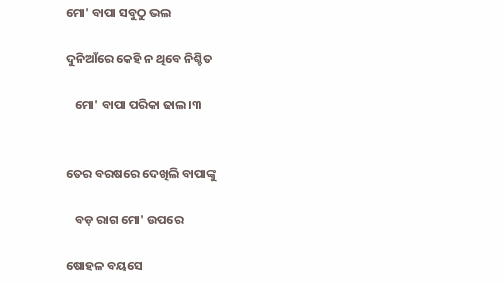ମୋ' ବାପା ସବୁଠୁ ଭଲ

ଦୁନିଆଁରେ କେହି ନ ଥିବେ ନିଶ୍ଚିତ

   ମୋ' ବାପା ପରିକା ଢାଲ।୩


ତେର ବରଷରେ ଦେଖିଲି ବାପାଙ୍କୁ

   ବଡ଼ ରାଗ ମୋ' ଉପରେ

ଷୋହଳ ବୟସେ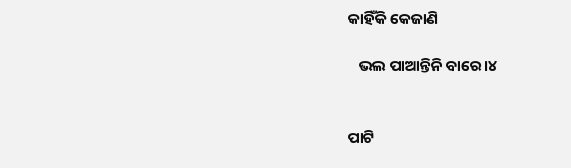କାହିଁକି କେଜାଣି

   ଭଲ ପାଆନ୍ତିନି ବାରେ।୪


ପାଟି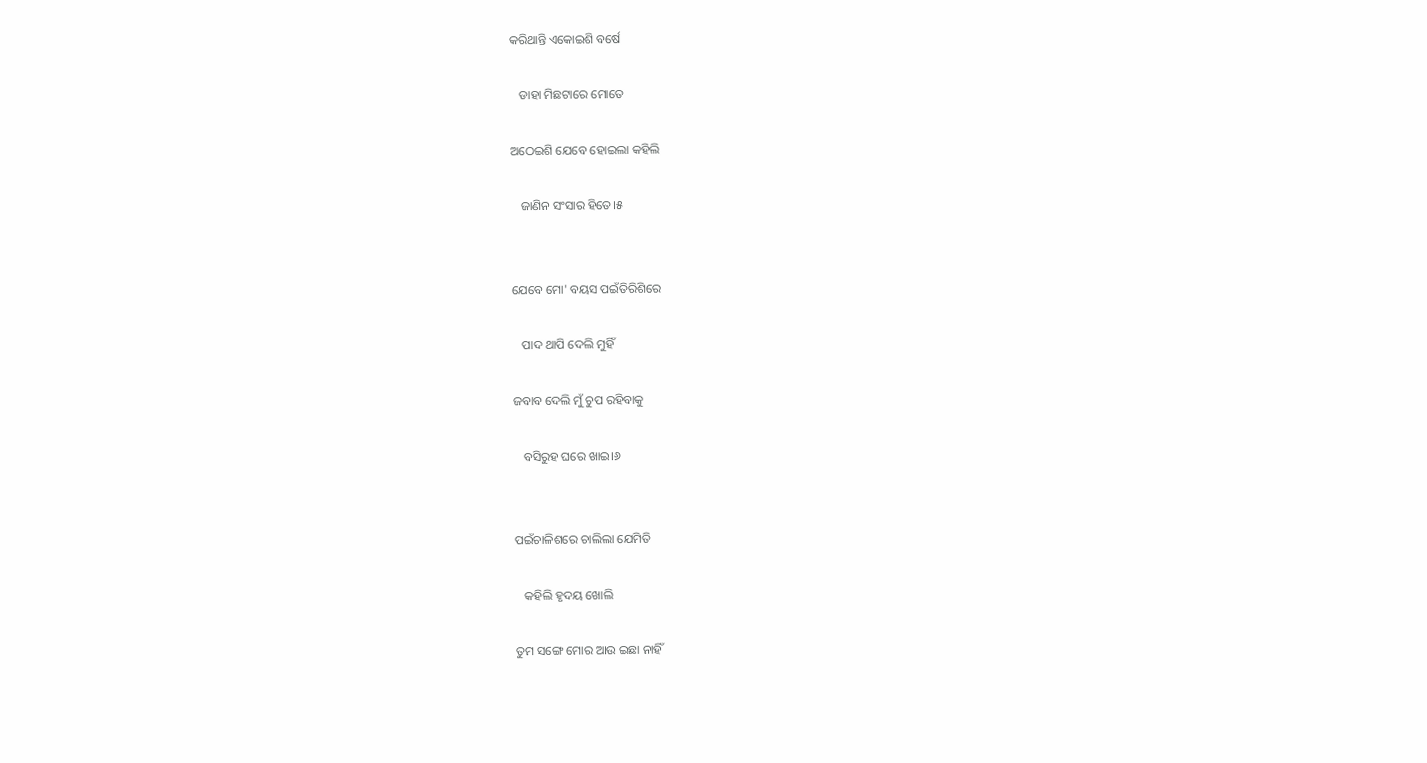କରିଥାନ୍ତି ଏକୋଇଶି ବର୍ଷେ

   ଡାହା ମିଛଟାରେ ମୋତେ

ଅଠେଇଶି ଯେବେ ହୋଇଲା କହିଲି

   ଜାଣିନ ସଂସାର ହିତେ।୫


ଯେବେ ମୋ' ବୟସ ପଇଁତିରିଶିରେ

   ପାଦ ଥାପି ଦେଲି ମୁହିଁ

ଜବାବ ଦେଲି ମୁଁ ଚୁପ ରହିବାକୁ

   ବସିରୁହ ଘରେ ଖାଇ।୬


ପଇଁଚାଳିଶରେ ଚାଲିଲା ଯେମିତି

   କହିଲି ହୃଦୟ ଖୋଲି

ତୁମ ସଙ୍ଗେ ମୋର ଆଉ ଇଛା ନାହିଁ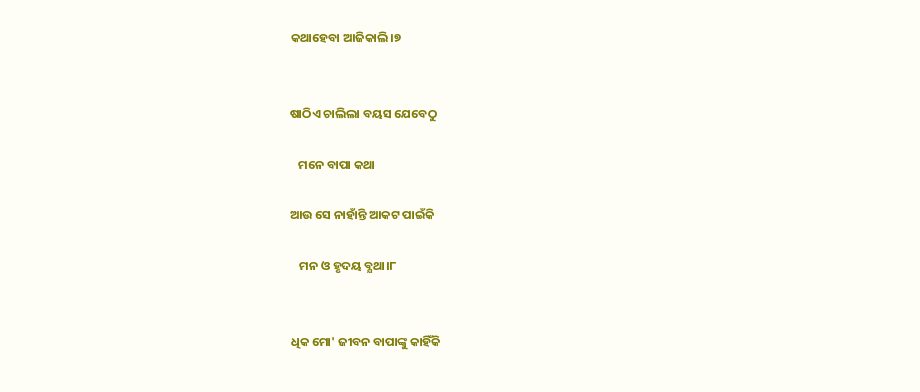କଥାହେବା ଆଜିକାଲି।୭


ଷାଠିଏ ଚାଲିଲା ବୟସ ଯେବେଠୁ

   ମନେ ବାପା କଥା

ଆଉ ସେ ନାହାଁନ୍ତି ଆକଟ ପାଇଁକି

   ମନ ଓ ହୃଦୟ ବ୍ଯଥା।୮


ଧିକ ମୋ' ଜୀବନ ବାପାଙ୍କୁ କାହିଁକି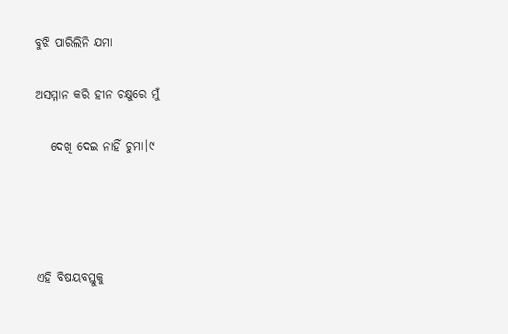ବୁଝି ପାରିଲିନି ଯମା

ଅସମ୍ମାନ କରି ହୀନ ଚକ୍ଷୁରେ ମୁଁ

   ଦେଖି ଦେଇ ନାହିଁ ଚୁମା।୯




ଏହି ବିଷୟବସ୍ତୁକୁ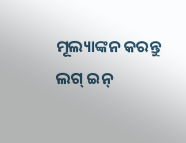ମୂଲ୍ୟାଙ୍କନ କରନ୍ତୁ
ଲଗ୍ ଇନ୍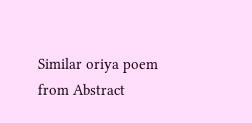Similar oriya poem from Abstract